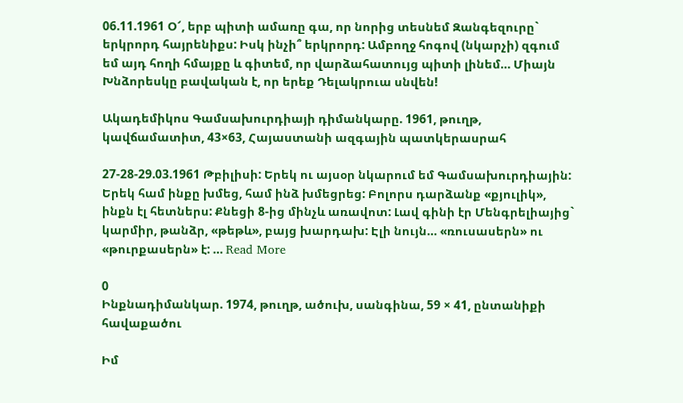06.11.1961 Օ՜, երբ պիտի ամառը գա, որ նորից տեսնեմ Զանգեզուրը` երկրորդ հայրենիքս: Իսկ ինչի՞ երկրորդ: Ամբողջ հոգով (նկարչի) զգում եմ այդ հողի հմայքը և գիտեմ, որ վարձահատույց պիտի լինեմ… Միայն Խնձորեսկը բավական է, որ երեք Դելակրուա սնվեն!

Ակադեմիկոս Գամսախուրդիայի դիմանկարը. 1961, թուղթ, կավճամատիտ, 43×63, Հայաստանի ազգային պատկերասրահ

27-28-29.03.1961 Թբիլիսի: Երեկ ու այսօր նկարում եմ Գամսախուրդիային: Երեկ համ ինքը խմեց, համ ինձ խմեցրեց: Բոլորս դարձանք «քյուլիկ», ինքն էլ հետներս: Քնեցի 8-ից մինչև առավոտ: Լավ գինի էր Մենգրելիայից` կարմիր, թանձր, «թեթև», բայց խարդախ: Էլի նույն… «ռուսասերն» ու «թուրքասերն» է: … Read More

0
Ինքնադիմանկար. 1974, թուղթ, ածուխ, սանգինա, 59 × 41, ընտանիքի հավաքածու

Իմ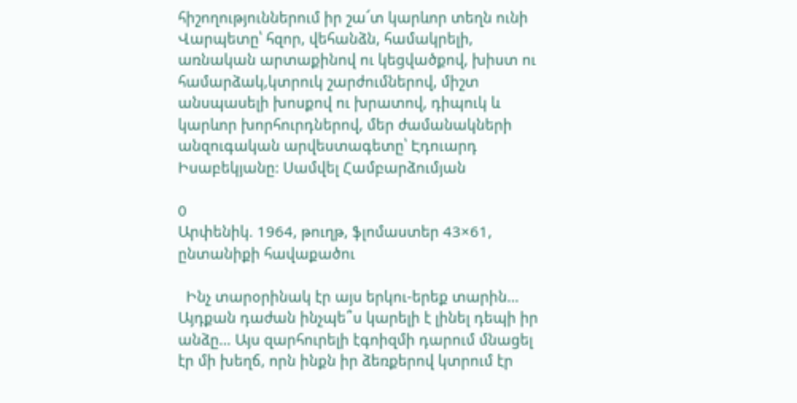հիշողություններում իր շա՜տ կարևոր տեղն ունի Վարպետը՝ հզոր, վեհանձն, համակրելի, առնական արտաքինով ու կեցվածքով, խիստ ու համարձակ,կտրուկ շարժումներով, միշտ անսպասելի խոսքով ու խրատով, դիպուկ և կարևոր խորհուրդներով, մեր ժամանակների անզուգական արվեստագետը՝ Էդուարդ Իսաբեկյանը: Սամվել Համբարձումյան

0
Արփենիկ. 1964, թուղթ, ֆլոմաստեր 43×61, ընտանիքի հավաքածու

  Ինչ տարօրինակ էր այս երկու-երեք տարին… Այդքան դաժան ինչպե՞ս կարելի է լինել դեպի իր անձը… Այս զարհուրելի էգոիզմի դարում մնացել էր մի խեղճ, որն ինքն իր ձեռքերով կտրում էր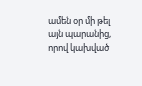ամեն օր մի թել այն պարանից, որով կախված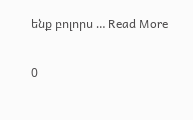ենք բոլորս … Read More

0